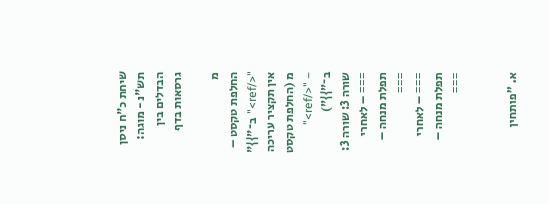שיחת כ"ח ניסן תש"נ - מוגה: הבדלים בין גרסאות בדף

מ
החלפת טקסט – "</ref>" ב־"}}"
אין תקציר עריכה
מ (החלפת טקסט – "</ref>" ב־"}}")
שורה 3: שורה 3:
=== – לאחרי תפלת מנחה – ===
=== – לאחרי תפלת מנחה – ===


א. "פותחין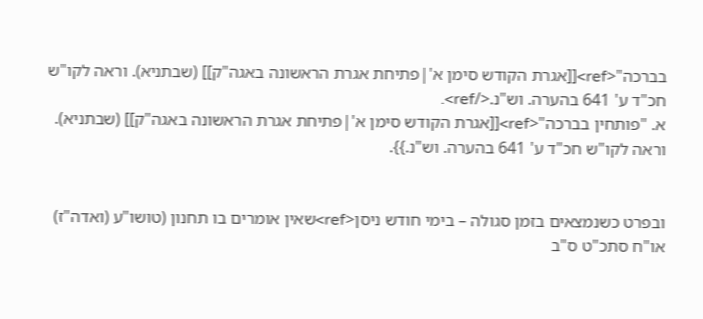בברכה"<ref>[[אגרת הקודש סימן א'|פתיחת אגרת הראשונה באגה"ק]] (שבתניא). וראה לקו"ש חכ"ד ע' 641 בהערה. וש"נ.</ref>.
א. "פותחין בברכה"<ref>[[אגרת הקודש סימן א'|פתיחת אגרת הראשונה באגה"ק]] (שבתניא). וראה לקו"ש חכ"ד ע' 641 בהערה. וש"נ.}}.


ובפרט כשנמצאים בזמן סגולה – בימי חודש ניסן<ref>שאין אומרים בו תחנון (טושו"ע (ואדה"ז) או"ח סתכ"ט ס"ב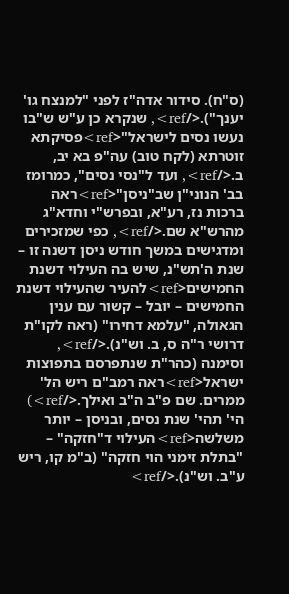(ס"ח). סידור אדה"ז לפני "למנצח גו' יענך").</ref>, שנקרא כן ע"ש ש"בו נעשו נסים לישראל"<ref>פסיקתא זוטרתא (לקח טוב) עה"פ בא יב, ב.</ref>, ועד ל"נסי נסים", כמרומז בב' הנוני"ן שב"ניסן"<ref>ראה ברכות נז, רע"א, ובפרש"י וחדא"ג מהרש"א שם.</ref>, כפי שמזכירים ומדגישים במשך חודש ניסן דשנה זו – שנת ה'תש"נ, שיש בה העילוי דשנת החמישים<ref>להעיר שהעילוי דשנת החמישים – יובל – קשור עם ענין הגאולה, "עלמא דחירו" (ראה לקו"ת דרושי ר"ה ס, ב. וש"נ).</ref>, וסימנה (כהר"ת שנתפרסם בתפוצות ישראל<ref>ראה רמב"ם ריש הל' ממרים. שם פ"ב ה"ב ואילך.</ref>) הי' תהי' שנת נסים, ובניסן – יותר משלשה<ref>העילוי ד"חזקה" – "בתלת זימני הוי חזקה" (ב"מ קו, ריש ע"ב. וש"נ).</ref>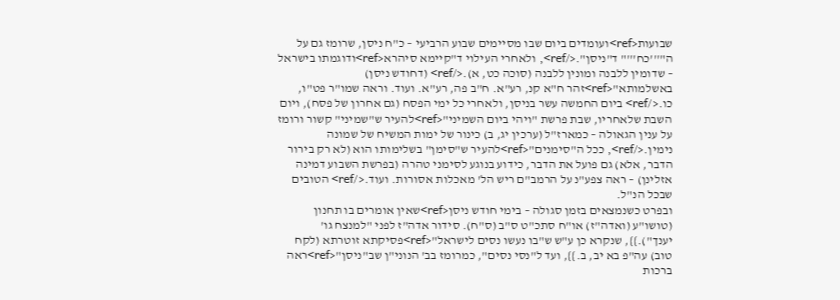שבועות<ref>ועומדים ביום שבו מסיימים שבוע הרביעי – כ"ח ניסן, שרומז גם על ה"'''כח'''" ד"ניסן".</ref>, ולאחרי העילוי ד"קיימא סיהרא<ref>ודוגמתו בישראל – שדומין ללבנה ומונין ללבנה (סוכה כט, א).</ref> (דחודש ניסן) באשלמותא"<ref>זהר ח"א קנ, רע"א. ח"ב פה, רע"א. ועוד. וראה שמו"ר פט"ו, כו.</ref> ביום החמשה עשר בניסן, ולאחרי כל ימי הפסח (גם אחרון של פסח), ויום השבת שלאחריו, שבת פרשת "ויהי ביום השמיני"<ref>להעיר ש"שמיני" קשור ורומז על ענין הגאולה – כמארז"ל (ערכין יג, ב) כינור של ימות המשיח של שמונה נימין.</ref>, ככל ה"סימנים"<ref>להעיר ש"סימן" בשלימותו הוא (לא רק בירור הדבר, אלא) גם פועל את הדבר, כידוע בנוגע לסימני טהרה (בפרשת השבוע דמינה אזלינן) – ראה צפע"נ על הרמב"ם ריש הל' מאכלות אסורות. ועוד.</ref> הטובים שבכל הנ"ל.
ובפרט כשנמצאים בזמן סגולה – בימי חודש ניסן<ref>שאין אומרים בו תחנון (טושו"ע (ואדה"ז) או"ח סתכ"ט ס"ב (ס"ח). סידור אדה"ז לפני "למנצח גו' יענך").}}, שנקרא כן ע"ש ש"בו נעשו נסים לישראל"<ref>פסיקתא זוטרתא (לקח טוב) עה"פ בא יב, ב.}}, ועד ל"נסי נסים", כמרומז בב' הנוני"ן שב"ניסן"<ref>ראה ברכות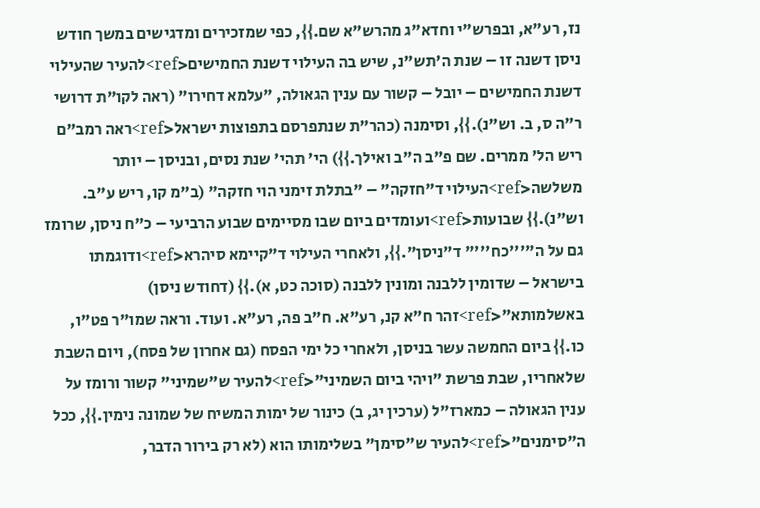נז, רע"א, ובפרש"י וחדא"ג מהרש"א שם.}}, כפי שמזכירים ומדגישים במשך חודש ניסן דשנה זו – שנת ה'תש"נ, שיש בה העילוי דשנת החמישים<ref>להעיר שהעילוי דשנת החמישים – יובל – קשור עם ענין הגאולה, "עלמא דחירו" (ראה לקו"ת דרושי ר"ה ס, ב. וש"נ).}}, וסימנה (כהר"ת שנתפרסם בתפוצות ישראל<ref>ראה רמב"ם ריש הל' ממרים. שם פ"ב ה"ב ואילך.}}) הי' תהי' שנת נסים, ובניסן – יותר משלשה<ref>העילוי ד"חזקה" – "בתלת זימני הוי חזקה" (ב"מ קו, ריש ע"ב. וש"נ).}} שבועות<ref>ועומדים ביום שבו מסיימים שבוע הרביעי – כ"ח ניסן, שרומז גם על ה"'''כח'''" ד"ניסן".}}, ולאחרי העילוי ד"קיימא סיהרא<ref>ודוגמתו בישראל – שדומין ללבנה ומונין ללבנה (סוכה כט, א).}} (דחודש ניסן) באשלמותא"<ref>זהר ח"א קנ, רע"א. ח"ב פה, רע"א. ועוד. וראה שמו"ר פט"ו, כו.}} ביום החמשה עשר בניסן, ולאחרי כל ימי הפסח (גם אחרון של פסח), ויום השבת שלאחריו, שבת פרשת "ויהי ביום השמיני"<ref>להעיר ש"שמיני" קשור ורומז על ענין הגאולה – כמארז"ל (ערכין יג, ב) כינור של ימות המשיח של שמונה נימין.}}, ככל ה"סימנים"<ref>להעיר ש"סימן" בשלימותו הוא (לא רק בירור הדבר,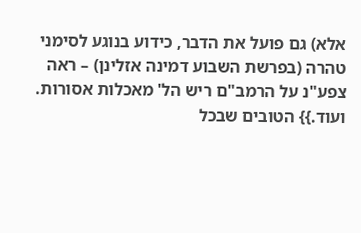אלא) גם פועל את הדבר, כידוע בנוגע לסימני טהרה (בפרשת השבוע דמינה אזלינן) – ראה צפע"נ על הרמב"ם ריש הל' מאכלות אסורות. ועוד.}} הטובים שבכל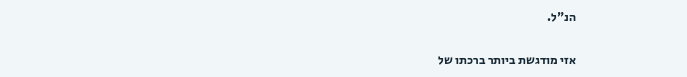הנ"ל.


אזי מודגשת ביותר ברכתו של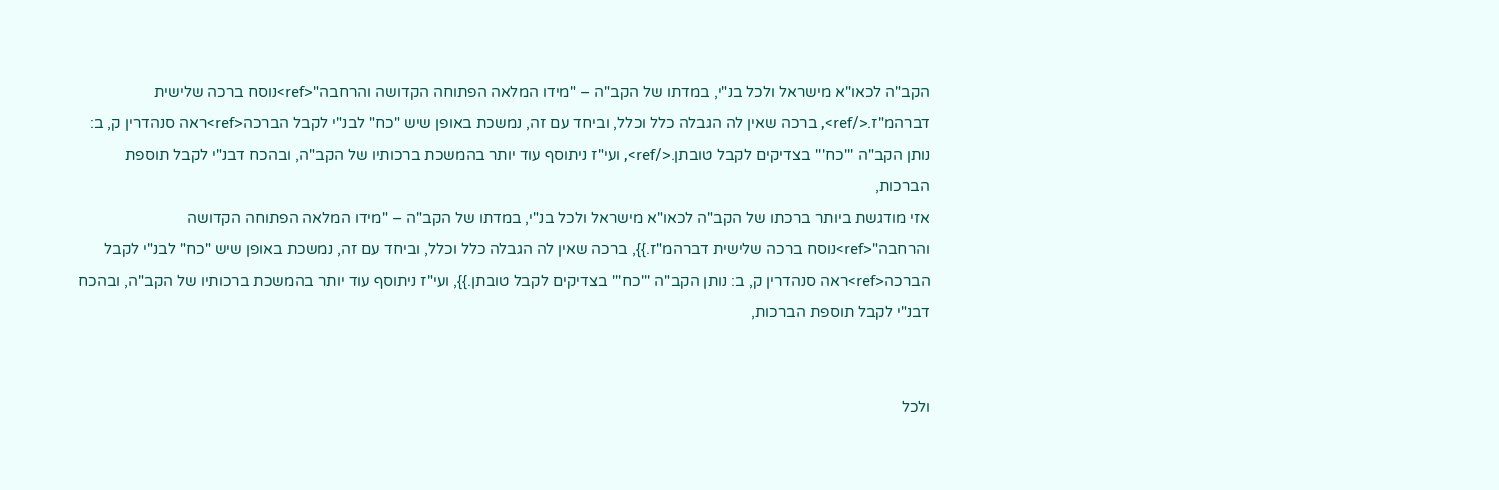הקב"ה לכאו"א מישראל ולכל בנ"י, במדתו של הקב"ה – "מידו המלאה הפתוחה הקדושה והרחבה"<ref>נוסח ברכה שלישית דברהמ"ז.</ref>, ברכה שאין לה הגבלה כלל וכלל, וביחד עם זה, נמשכת באופן שיש "כח" לבנ"י לקבל הברכה<ref>ראה סנהדרין ק, ב: נותן הקב"ה '''כח''' בצדיקים לקבל טובתן.</ref>, ועי"ז ניתוסף עוד יותר בהמשכת ברכותיו של הקב"ה, ובהכח דבנ"י לקבל תוספת הברכות,
אזי מודגשת ביותר ברכתו של הקב"ה לכאו"א מישראל ולכל בנ"י, במדתו של הקב"ה – "מידו המלאה הפתוחה הקדושה והרחבה"<ref>נוסח ברכה שלישית דברהמ"ז.}}, ברכה שאין לה הגבלה כלל וכלל, וביחד עם זה, נמשכת באופן שיש "כח" לבנ"י לקבל הברכה<ref>ראה סנהדרין ק, ב: נותן הקב"ה '''כח''' בצדיקים לקבל טובתן.}}, ועי"ז ניתוסף עוד יותר בהמשכת ברכותיו של הקב"ה, ובהכח דבנ"י לקבל תוספת הברכות,


ולכל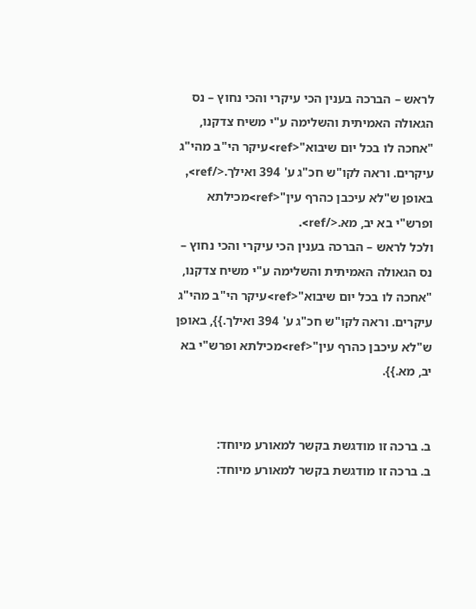לראש – הברכה בענין הכי עיקרי והכי נחוץ – נס הגאולה האמיתית והשלימה ע"י משיח צדקנו, "אחכה לו בכל יום שיבוא"<ref>עיקר הי"ב מהי"ג עיקרים. וראה לקו"ש חכ"ג ע' 394 ואילך.</ref>, באופן ש"לא עיכבן כהרף עין"<ref>מכילתא ופרש"י בא יב, מא.</ref>.
ולכל לראש – הברכה בענין הכי עיקרי והכי נחוץ – נס הגאולה האמיתית והשלימה ע"י משיח צדקנו, "אחכה לו בכל יום שיבוא"<ref>עיקר הי"ב מהי"ג עיקרים. וראה לקו"ש חכ"ג ע' 394 ואילך.}}, באופן ש"לא עיכבן כהרף עין"<ref>מכילתא ופרש"י בא יב, מא.}}.


ב. ברכה זו מודגשת בקשר למאורע מיוחד:
ב. ברכה זו מודגשת בקשר למאורע מיוחד: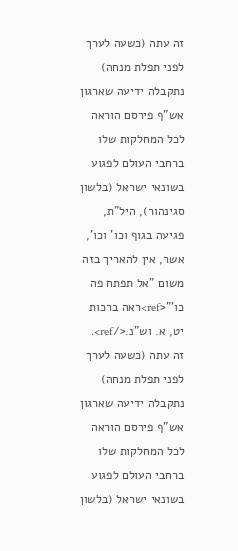זה עתה (כשעה לערך לפני תפלת מנחה) נתקבלה ידיעה שארגון אש"ף פירסם הוראה לכל המחלקות שלו ברחבי העולם לפגוע בשונאי ישראל (בלשון סגינהור), היל"ת, פגיעה בגוף וכו' וכו', אשר, אין להאריך בזה משום "אל תפתח פה כו'"<ref>ראה ברכות יט, א. וש"נ.</ref>.
זה עתה (כשעה לערך לפני תפלת מנחה) נתקבלה ידיעה שארגון אש"ף פירסם הוראה לכל המחלקות שלו ברחבי העולם לפגוע בשונאי ישראל (בלשון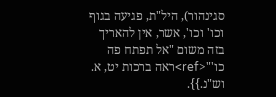סגינהור), היל"ת, פגיעה בגוף וכו' וכו', אשר, אין להאריך בזה משום "אל תפתח פה כו'"<ref>ראה ברכות יט, א. וש"נ.}}.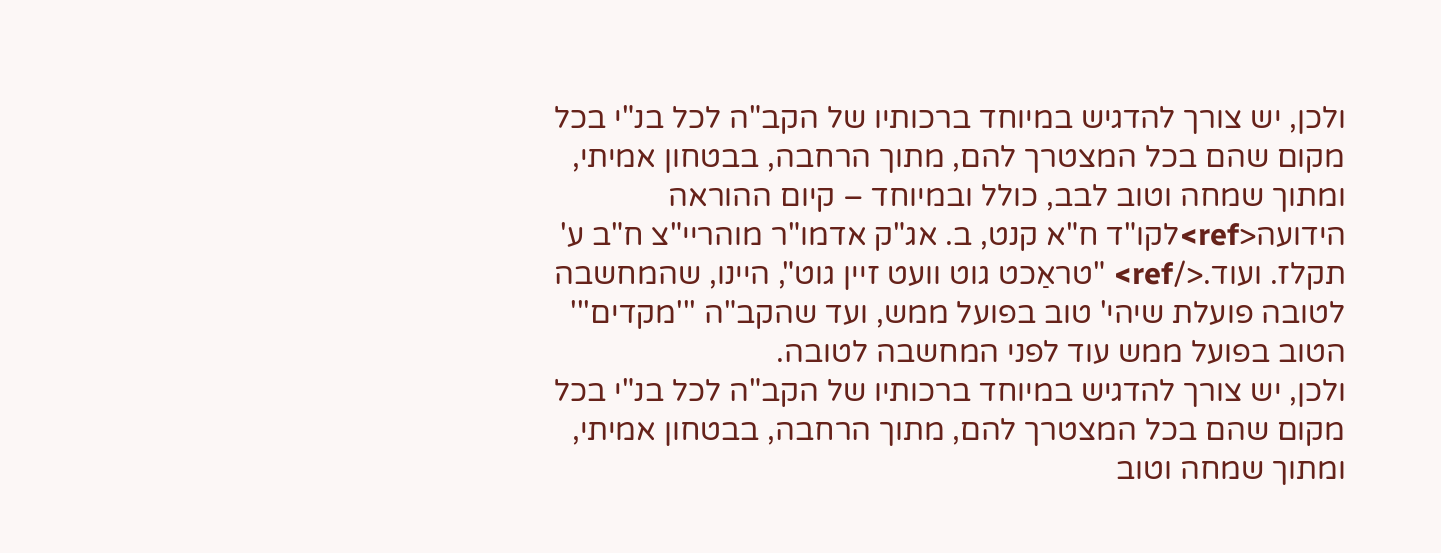ולכן, יש צורך להדגיש במיוחד ברכותיו של הקב"ה לכל בנ"י בכל מקום שהם בכל המצטרך להם, מתוך הרחבה, בבטחון אמיתי, ומתוך שמחה וטוב לבב, כולל ובמיוחד – קיום ההוראה הידועה<ref>לקו"ד ח"א קנט, ב. אג"ק אדמו"ר מוהריי"צ ח"ב ע' תקלז. ועוד.</ref> "טראַכט גוט וועט זיין גוט", היינו, שהמחשבה לטובה פועלת שיהי' טוב בפועל ממש, ועד שהקב"ה '''מקדים''' הטוב בפועל ממש עוד לפני המחשבה לטובה.
ולכן, יש צורך להדגיש במיוחד ברכותיו של הקב"ה לכל בנ"י בכל מקום שהם בכל המצטרך להם, מתוך הרחבה, בבטחון אמיתי, ומתוך שמחה וטוב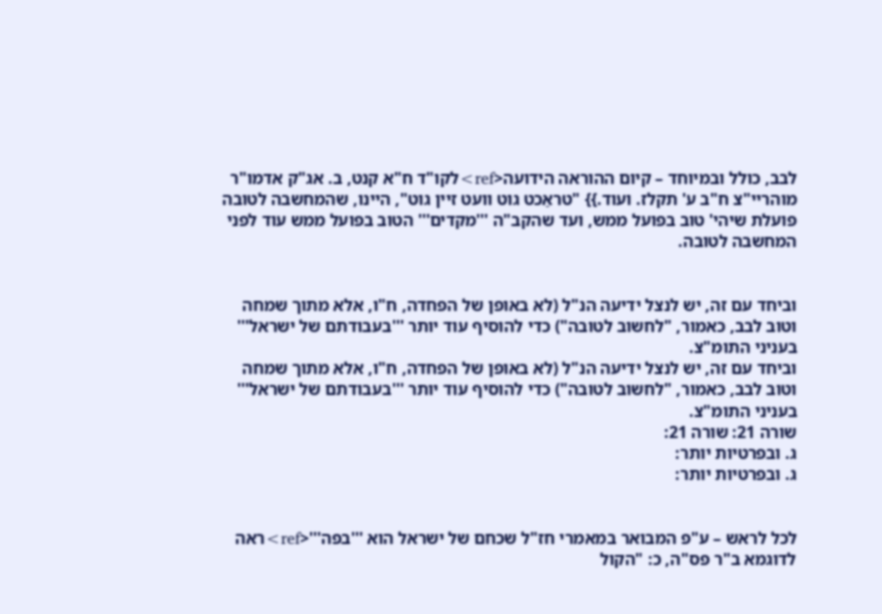לבב, כולל ובמיוחד – קיום ההוראה הידועה<ref>לקו"ד ח"א קנט, ב. אג"ק אדמו"ר מוהריי"צ ח"ב ע' תקלז. ועוד.}} "טראַכט גוט וועט זיין גוט", היינו, שהמחשבה לטובה פועלת שיהי' טוב בפועל ממש, ועד שהקב"ה '''מקדים''' הטוב בפועל ממש עוד לפני המחשבה לטובה.


וביחד עם זה, יש לנצל ידיעה הנ"ל (לא באופן של הפחדה, ח"ו, אלא מתוך שמחה וטוב לבב, כאמור, "לחשוב לטובה") כדי להוסיף עוד יותר '''בעבודתם של ישראל''' בעניני התומ"צ.
וביחד עם זה, יש לנצל ידיעה הנ"ל (לא באופן של הפחדה, ח"ו, אלא מתוך שמחה וטוב לבב, כאמור, "לחשוב לטובה") כדי להוסיף עוד יותר '''בעבודתם של ישראל''' בעניני התומ"צ.
שורה 21: שורה 21:
ג. ובפרטיות יותר:
ג. ובפרטיות יותר:


לכל לראש – ע"פ המבואר במאמרי חז"ל שכחם של ישראל הוא '''בפה'''<ref>ראה לדוגמא ב"ר פס"ה, כ: "הקול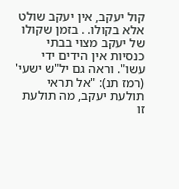קול יעקב, אין יעקב שולט אלא בקולו. . בזמן שקולו של יעקב מצוי בבתי כנסיות אין הידים ידי עשו". וראה גם יל"ש ישעי' (רמז תנ): "אל תראי תולעת יעקב, מה תולעת זו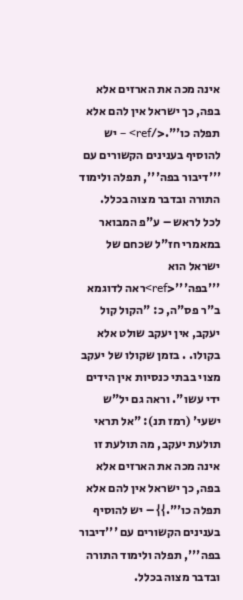אינה מכה את הארזים אלא בפה, כך ישראל אין להם אלא תפלה כו'".</ref> – יש להוסיף בענינים הקשורים עם '''דיבור בפה''', תפלה ולימוד התורה ובדבר מצוה בכלל.
לכל לראש – ע"פ המבואר במאמרי חז"ל שכחם של ישראל הוא '''בפה'''<ref>ראה לדוגמא ב"ר פס"ה, כ: "הקול קול יעקב, אין יעקב שולט אלא בקולו. . בזמן שקולו של יעקב מצוי בבתי כנסיות אין הידים ידי עשו". וראה גם יל"ש ישעי' (רמז תנ): "אל תראי תולעת יעקב, מה תולעת זו אינה מכה את הארזים אלא בפה, כך ישראל אין להם אלא תפלה כו'".}} – יש להוסיף בענינים הקשורים עם '''דיבור בפה''', תפלה ולימוד התורה ובדבר מצוה בכלל.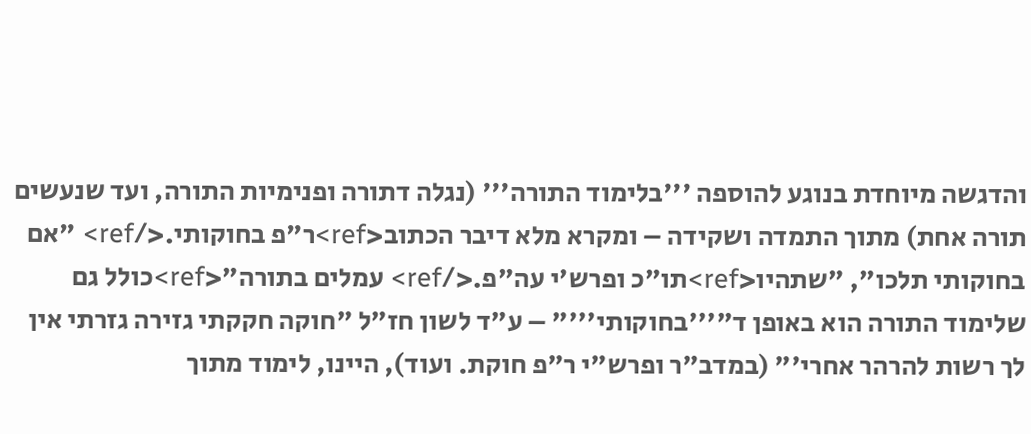והדגשה מיוחדת בנוגע להוספה '''בלימוד התורה''' (נגלה דתורה ופנימיות התורה, ועד שנעשים תורה אחת) מתוך התמדה ושקידה – ומקרא מלא דיבר הכתוב<ref>ר"פ בחוקותי.</ref> "אם בחוקותי תלכו", "שתהיו<ref>תו"כ ופרש'י עה"פ.</ref> עמלים בתורה"<ref>כולל גם שלימוד התורה הוא באופן ד"'''בחוקותי'''" – ע"ד לשון חז"ל "חוקה חקקתי גזירה גזרתי אין לך רשות להרהר אחרי'" (במדב"ר ופרש"י ר"פ חוקת. ועוד), היינו, לימוד מתוך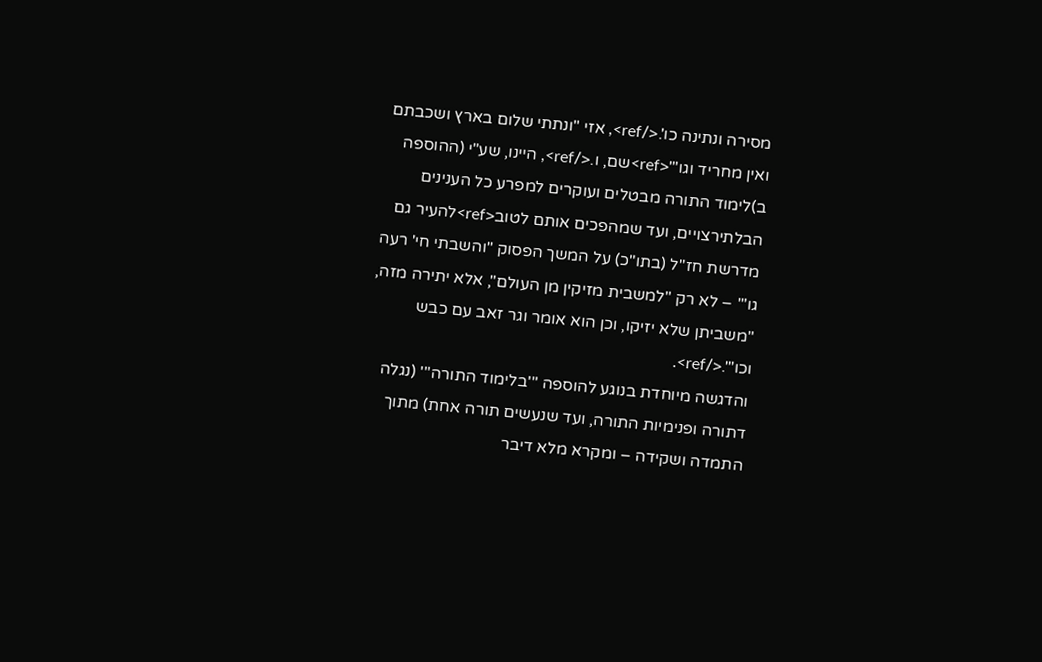מסירה ונתינה כו'.</ref>, אזי "ונתתי שלום בארץ ושכבתם ואין מחריד וגו'"<ref>שם, ו.</ref>, היינו, שע"י (ההוספה ב)לימוד התורה מבטלים ועוקרים למפרע כל הענינים הבלתירצויים, ועד שמהפכים אותם לטוב<ref>להעיר גם מדרשת חז"ל (בתו"כ) על המשך הפסוק "והשבתי חי' רעה גו'" – לא רק "למשבית מזיקין מן העולם", אלא יתירה מזה, "משביתן שלא יזיקו, וכן הוא אומר וגר זאב עם כבש וכו'".</ref>.
והדגשה מיוחדת בנוגע להוספה '''בלימוד התורה''' (נגלה דתורה ופנימיות התורה, ועד שנעשים תורה אחת) מתוך התמדה ושקידה – ומקרא מלא דיבר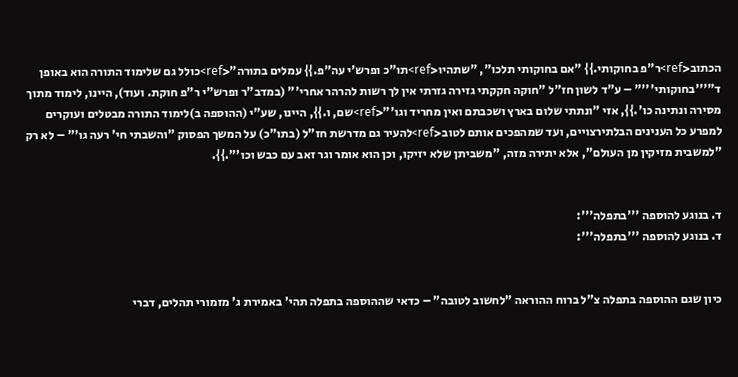הכתוב<ref>ר"פ בחוקותי.}} "אם בחוקותי תלכו", "שתהיו<ref>תו"כ ופרש'י עה"פ.}} עמלים בתורה"<ref>כולל גם שלימוד התורה הוא באופן ד"'''בחוקותי'''" – ע"ד לשון חז"ל "חוקה חקקתי גזירה גזרתי אין לך רשות להרהר אחרי'" (במדב"ר ופרש"י ר"פ חוקת. ועוד), היינו, לימוד מתוך מסירה ונתינה כו'.}}, אזי "ונתתי שלום בארץ ושכבתם ואין מחריד וגו'"<ref>שם, ו.}}, היינו, שע"י (ההוספה ב)לימוד התורה מבטלים ועוקרים למפרע כל הענינים הבלתירצויים, ועד שמהפכים אותם לטוב<ref>להעיר גם מדרשת חז"ל (בתו"כ) על המשך הפסוק "והשבתי חי' רעה גו'" – לא רק "למשבית מזיקין מן העולם", אלא יתירה מזה, "משביתן שלא יזיקו, וכן הוא אומר וגר זאב עם כבש וכו'".}}.


ד. בנוגע להוספה '''בתפלה''':
ד. בנוגע להוספה '''בתפלה''':


כיון שגם ההוספה בתפלה צ"ל ברוח ההוראה "לחשוב לטובה" – כדאי שההוספה בתפלה תהי' באמירת ג' מזמורי תהלים, דברי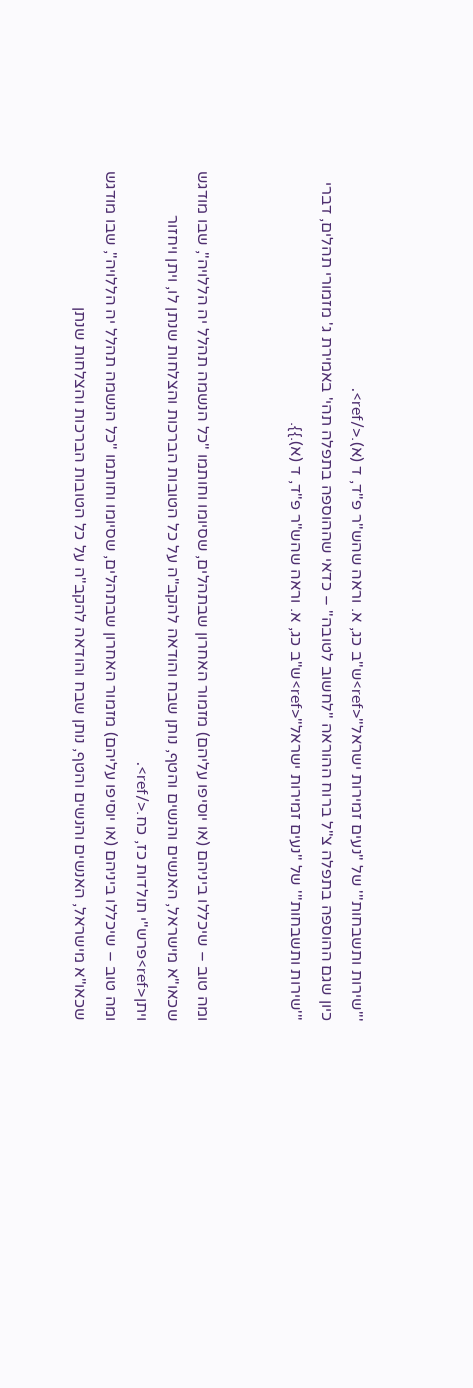'''שירות ותשבחות''' של "נעים זמירות ישראל"<ref>ש"ב כג, א. וראה שהש"ר פ"ד, ד (א).</ref>.
כיון שגם ההוספה בתפלה צ"ל ברוח ההוראה "לחשוב לטובה" – כדאי שההוספה בתפלה תהי' באמירת ג' מזמורי תהלים, דברי '''שירות ותשבחות''' של "נעים זמירות ישראל"<ref>ש"ב כג, א. וראה שהש"ר פ"ד, ד (א).}}.


ומה טוב – שיכללו ביניהם (או יוסיפו עליהם) מזמור האחרון שבתהלים, שסיומו וחותמו "כל הנשמה תהלל יה הללויה", שבו מודגש שכאו"א מישראל, האנשים והנשים והטף, נותן שבח והודאה להקב"ה על כל הטובות הברכות והצלחות שנתן לו, ויתן ויחזור ויתן<ref>פרש"י תולדות כז, כח.</ref>.
ומה טוב – שיכללו ביניהם (או יוסיפו עליהם) מזמור האחרון שבתהלים, שסיומו וחותמו "כל הנשמה תהלל יה הללויה", שבו מודגש שכאו"א מישראל, האנשים והנשים והטף, נותן שבח והודאה להקב"ה על כל הטובות הברכות והצלחות שנתן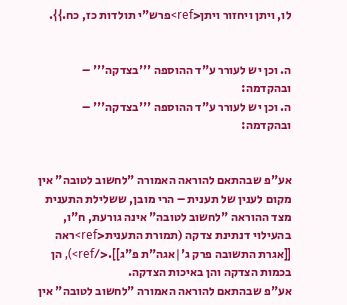לו, ויתן ויחזור ויתן<ref>פרש"י תולדות כז, כח.}}.


ה. וכן יש לעורר ע"ד ההוספה '''בצדקה''' – ובהקדמה:
ה. וכן יש לעורר ע"ד ההוספה '''בצדקה''' – ובהקדמה:


אע"פ שבהתאם להוראה האמורה "לחשוב לטובה" אין מקום לענין של תענית – הרי מובן, ששלילת התענית מצד ההוראה "לחשוב לטובה" אינה גורעת, ח"ו, בהעילוי דנתינת צדקה (תמורת התענית<ref>ראה [[אגרת התשובה פרק ג'|אגה"ת פ"ג]].</ref>), הן בכמות הצדקה והן באיכות הצדקה.
אע"פ שבהתאם להוראה האמורה "לחשוב לטובה" אין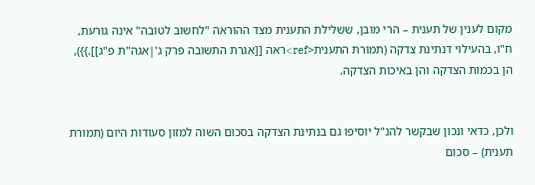מקום לענין של תענית – הרי מובן, ששלילת התענית מצד ההוראה "לחשוב לטובה" אינה גורעת, ח"ו, בהעילוי דנתינת צדקה (תמורת התענית<ref>ראה [[אגרת התשובה פרק ג'|אגה"ת פ"ג]].}}), הן בכמות הצדקה והן באיכות הצדקה.


ולכן, כדאי ונכון שבקשר להנ"ל יוסיפו גם בנתינת הצדקה בסכום השוה למזון סעודות היום (תמורת תענית) – סכום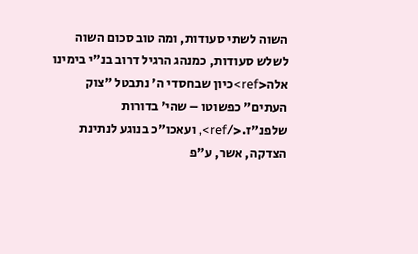השוה לשתי סעודות, ומה טוב סכום השוה לשלש סעודות, כמנהג הרגיל דרוב בנ"י בימינו אלה<ref>כיון שבחסדי ה' נתבטל "צוק העתים" כפשוטו – שהי' בדורות שלפנ"ז.</ref>, ועאכו"כ בנוגע לנתינת הצדקה, אשר, ע"פ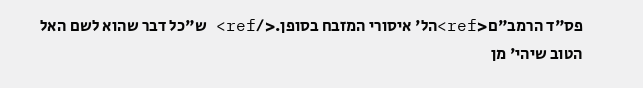פס"ד הרמב"ם<ref>הל' איסורי המזבח בסופן.</ref> ש"כל דבר שהוא לשם האל הטוב שיהי' מן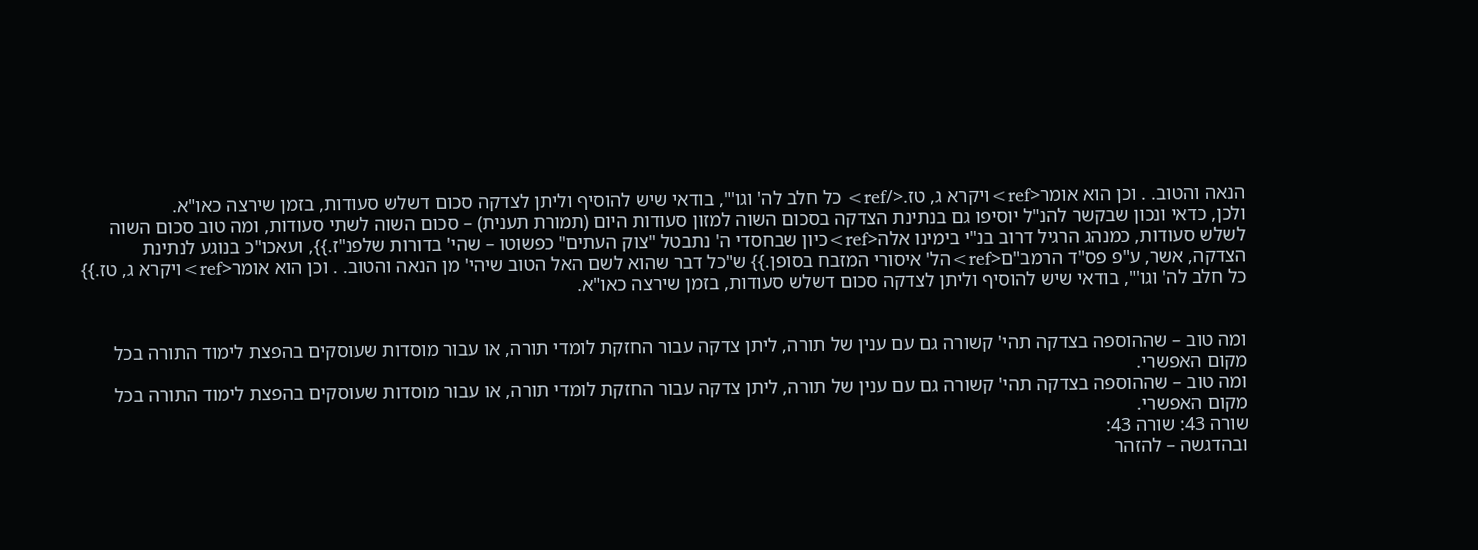הנאה והטוב. . וכן הוא אומר<ref>ויקרא ג, טז.</ref> כל חלב לה' וגו'", בודאי שיש להוסיף וליתן לצדקה סכום דשלש סעודות, בזמן שירצה כאו"א.
ולכן, כדאי ונכון שבקשר להנ"ל יוסיפו גם בנתינת הצדקה בסכום השוה למזון סעודות היום (תמורת תענית) – סכום השוה לשתי סעודות, ומה טוב סכום השוה לשלש סעודות, כמנהג הרגיל דרוב בנ"י בימינו אלה<ref>כיון שבחסדי ה' נתבטל "צוק העתים" כפשוטו – שהי' בדורות שלפנ"ז.}}, ועאכו"כ בנוגע לנתינת הצדקה, אשר, ע"פ פס"ד הרמב"ם<ref>הל' איסורי המזבח בסופן.}} ש"כל דבר שהוא לשם האל הטוב שיהי' מן הנאה והטוב. . וכן הוא אומר<ref>ויקרא ג, טז.}} כל חלב לה' וגו'", בודאי שיש להוסיף וליתן לצדקה סכום דשלש סעודות, בזמן שירצה כאו"א.


ומה טוב – שההוספה בצדקה תהי' קשורה גם עם ענין של תורה, ליתן צדקה עבור החזקת לומדי תורה, או עבור מוסדות שעוסקים בהפצת לימוד התורה בכל מקום האפשרי.
ומה טוב – שההוספה בצדקה תהי' קשורה גם עם ענין של תורה, ליתן צדקה עבור החזקת לומדי תורה, או עבור מוסדות שעוסקים בהפצת לימוד התורה בכל מקום האפשרי.
שורה 43: שורה 43:
ובהדגשה – להזהר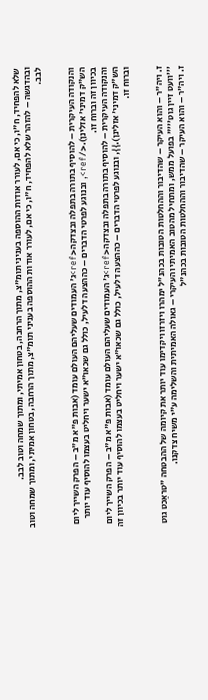שלא להפחיד, ח"ו, כי אם, לעורר אודות ההוספה בעניני תומ"צ, מתוך הרחבה, בטחון אמיתי, ומתוך שמחה וטוב לבב.
ובהדגשה – להזהר שלא להפחיד, ח"ו, כי אם, לעורר אודות ההוספה בעניני תומ"צ, מתוך הרחבה, בטחון אמיתי, ומתוך שמחה וטוב לבב.


והנקודה העיקרית – להוסיף בתורה בתפלה ובצדקה<ref>ג' העמודים שעליהם העולם עומד (אבות פ"א מ"ב – הפרק השייך ליום הש"ק דמיני' אזלינן).</ref>, ובנוגע לפרטי הדברים – כההצעה דלעיל, כולל גם שכאו"א ישער ויחליט בעצמו להוסיף עוד יותר בכיוון זה וברוח זו.
והנקודה העיקרית – להוסיף בתורה בתפלה ובצדקה<ref>ג' העמודים שעליהם העולם עומד (אבות פ"א מ"ב – הפרק השייך ליום הש"ק דמיני' אזלינן).}}, ובנוגע לפרטי הדברים – כההצעה דלעיל, כולל גם שכאו"א ישער ויחליט בעצמו להוסיף עוד יותר בכיוון זה וברוח זו.


ז. ויה"ר – והוא העיקר – שהדיבור וההחלטות הטובות בכהנ"ל ימהרו ויזרזו ויקדימו עוד יותר את קיומה של ההבטחה "טראַכט גוט '''וועט זיין גוט'''" בפועל ממש, ומתחיל מהטוב האמיתי והעיקרי – גאולה האמיתית והשלימה ע"י משיח צדקנו.
ז. ויה"ר – והוא העיקר – שהדיבור וההחלטות הטובות בכהנ"ל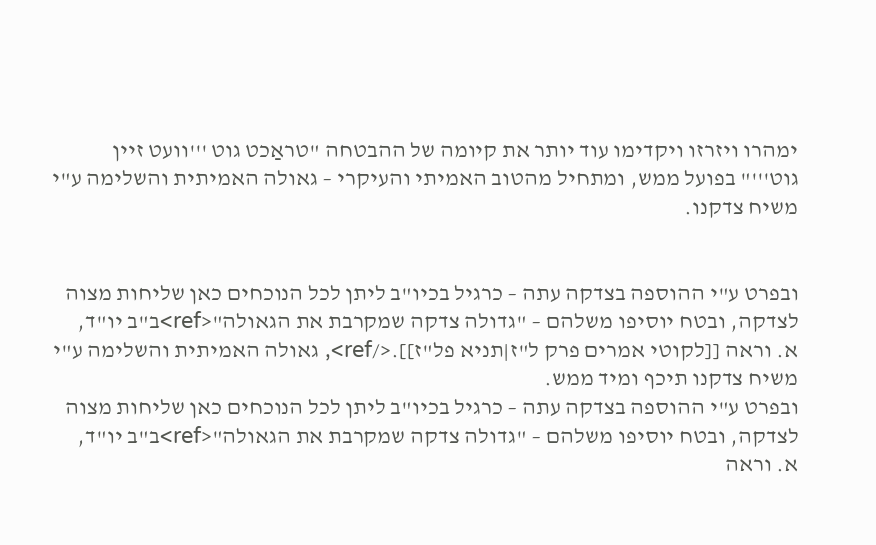ימהרו ויזרזו ויקדימו עוד יותר את קיומה של ההבטחה "טראַכט גוט '''וועט זיין גוט'''" בפועל ממש, ומתחיל מהטוב האמיתי והעיקרי – גאולה האמיתית והשלימה ע"י משיח צדקנו.


ובפרט ע"י ההוספה בצדקה עתה – כרגיל בכיו"ב ליתן לכל הנוכחים כאן שליחות מצוה לצדקה, ובטח יוסיפו משלהם – "גדולה צדקה שמקרבת את הגאולה"<ref>ב"ב יו"ד, א. וראה [[לקוטי אמרים פרק ל"ז|תניא פל"ז]].</ref>, גאולה האמיתית והשלימה ע"י משיח צדקנו תיכף ומיד ממש.
ובפרט ע"י ההוספה בצדקה עתה – כרגיל בכיו"ב ליתן לכל הנוכחים כאן שליחות מצוה לצדקה, ובטח יוסיפו משלהם – "גדולה צדקה שמקרבת את הגאולה"<ref>ב"ב יו"ד, א. וראה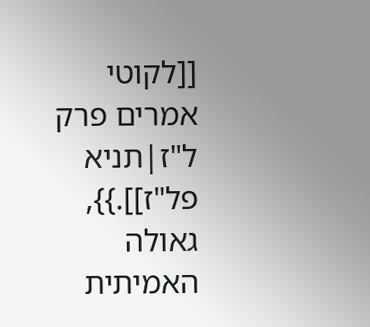[[לקוטי אמרים פרק ל"ז|תניא פל"ז]].}}, גאולה האמיתית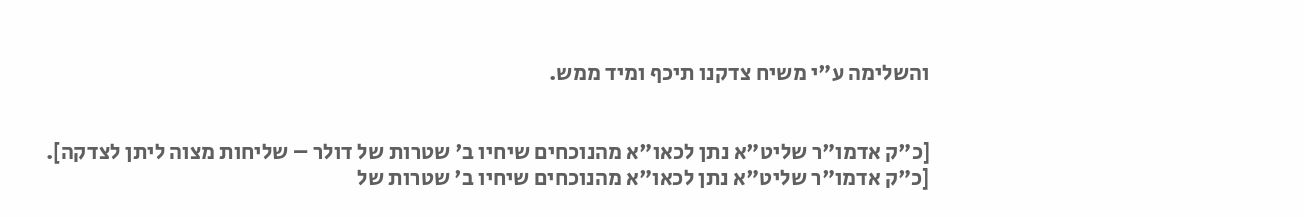והשלימה ע"י משיח צדקנו תיכף ומיד ממש.


[כ"ק אדמו"ר שליט"א נתן לכאו"א מהנוכחים שיחיו ב' שטרות של דולר – שליחות מצוה ליתן לצדקה].
[כ"ק אדמו"ר שליט"א נתן לכאו"א מהנוכחים שיחיו ב' שטרות של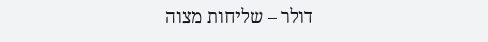דולר – שליחות מצוה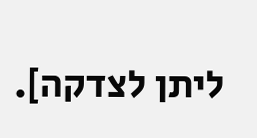ליתן לצדקה].